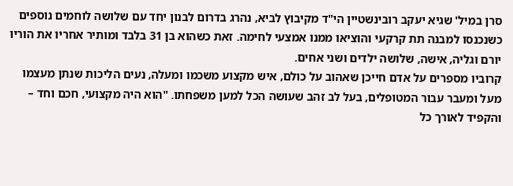סרן במיל' שגיא יעקב רובינשטיין הי"ד מקיבוץ לביא, נהרג בדרום לבנון יחד עם שלושה לוחמים נוספים כשנכנסו למבנה תת קרקעי והוציאו ממנו אמצעי לחימה. זאת כשהוא בן 31 בלבד ומותיר אחריו את הוריו יורם וגליה, אישה, שלושה ילדים ושני אחים.
קרוביו מספרים על אדם חייכן שאהוב על כולם, איש מקצוע משכמו ומעלה, נעים הליכות שנתן מעצמו מעל ומעבר עבור המטופלים, בעל לב זהב שעושה הכל למען משפחתו. "הוא היה מקצועי, חכם וחד – והקפיד לאורך כל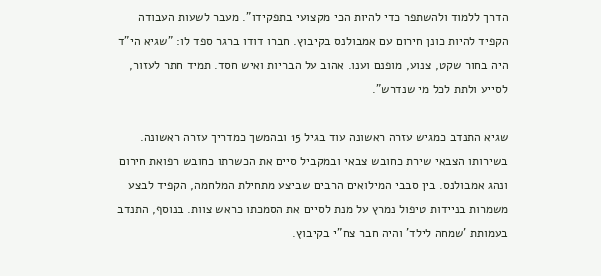הדרך ללמוד ולהשתפר כדי להיות הכי מקצועי בתפקידו". מעבר לשעות העבודה הקפיד להיות כונן חירום עם אמבולנס בקיבוץ. חברו דודו ברגר ספד לו: "שגיא הי"ד היה בחור שקט, צנוע, מופנם וענו. אהוב על הבריות ואיש חסד. תמיד חתר לעזור, לסייע ולתת לכל מי שנדרש".

שגיא התנדב כמגיש עזרה ראשונה עוד בגיל 15 ובהמשך כמדריך עזרה ראשונה. בשירותו הצבאי שירת כחובש צבאי ובמקביל סיים את הכשרתו כחובש רפואת חירום ונהג אמבולנס. בין סבבי המילואים הרבים שביצע מתחילת המלחמה, הקפיד לבצע משמרות בניידות טיפול נמרץ על מנת לסיים את הסמכתו כראש צוות. בנוסף, התנדב בעמותת 'שמחה לילד' והיה חבר צח"י בקיבוץ.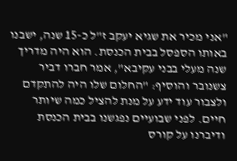"אני מכיר את שגיא יעקב ז"ל כ-15 שנה, ישבנו באותו הספסל בבית הכנסת. הוא היה מדריך שנה מעלי בבני עקיבא", אמר חברו דביר צשנובר והוסיף: "החלום שלו היה להתקדם ולצבור עוד ידע על מנת להציל כמה שיותר חיים. לפני שבועיים נפגשנו בבית הכנסת ודיברנו על קורס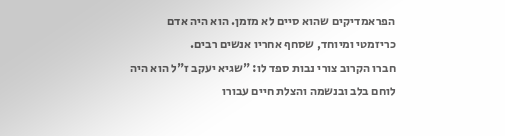הפראמדיקים שהוא סיים לא מזמן. הוא היה אדם כריזמטי ומיוחד, שסחף אחריו אנשים רבים.
חברו הקרוב צורי נבות ספד לו: "שגיא יעקב ז"ל הוא היה לוחם בלב ובנשמה והצלת חיים עבורו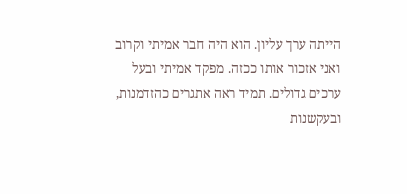הייתה ערך עליון. הוא היה חבר אמיתי וקרוב ואני אזכור אותו ככזה. מפקד אמיתי ובעל ערכים גדולים. תמיד ראה אתגרים כהזדמנות, ובעקשנות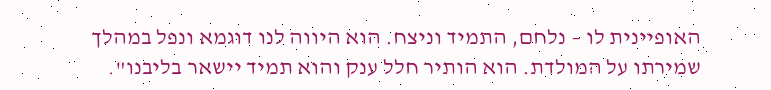האופיינית לו – נלחם, התמיד וניצח. הוא היווה לנו דוגמא ונפל במהלך שמירתו על המולדת. הוא הותיר חלל ענק והוא תמיד יישאר בליבנו".